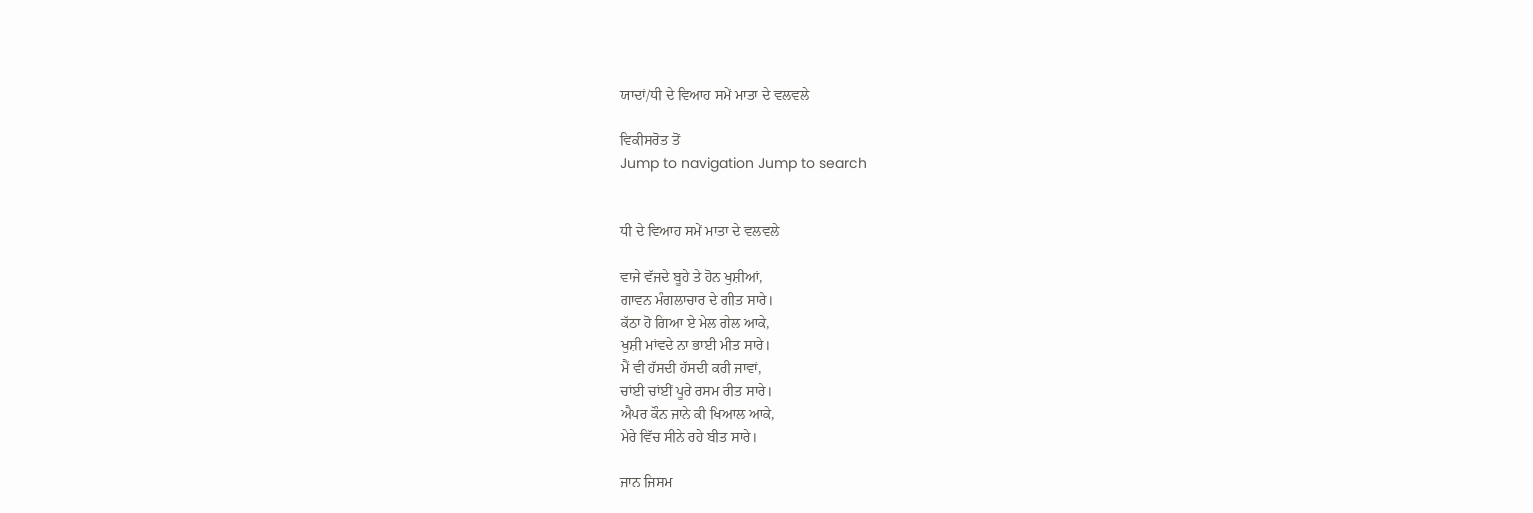ਯਾਦਾਂ/ਧੀ ਦੇ ਵਿਆਹ ਸਮੇਂ ਮਾਤਾ ਦੇ ਵਲਵਲੇ

ਵਿਕੀਸਰੋਤ ਤੋਂ
Jump to navigation Jump to search


ਧੀ ਦੇ ਵਿਆਹ ਸਮੇਂ ਮਾਤਾ ਦੇ ਵਲਵਲੇ

ਵਾਜੇ ਵੱਜਦੇ ਬੂਹੇ ਤੇ ਹੋਨ ਖੁਸ਼ੀਆਂ,
ਗਾਵਨ ਮੰਗਲਾਚਾਰ ਦੇ ਗੀਤ ਸਾਰੇ।
ਕੱਠਾ ਹੋ ਗਿਆ ਏ ਮੇਲ ਗੇਲ ਆਕੇ,
ਖੁਸ਼ੀ ਮਾਂਵਦੇ ਨਾ ਭਾਈ ਮੀਤ ਸਾਰੇ।
ਮੈਂ ਵੀ ਹੱਸਦੀ ਹੱਸਦੀ ਕਰੀ ਜਾਵਾਂ,
ਚਾਂਈ ਚਾਂਈਂ ਪੂਰੇ ਰਸਮ ਰੀਤ ਸਾਰੇ।
ਐਪਰ ਕੌਨ ਜਾਨੇ ਕੀ ਖਿਆਲ ਆਕੇ,
ਮੇਰੇ ਵਿੱਚ ਸੀਨੇ ਰਹੇ ਬੀਤ ਸਾਰੇ।

ਜਾਨ ਜਿਸਮ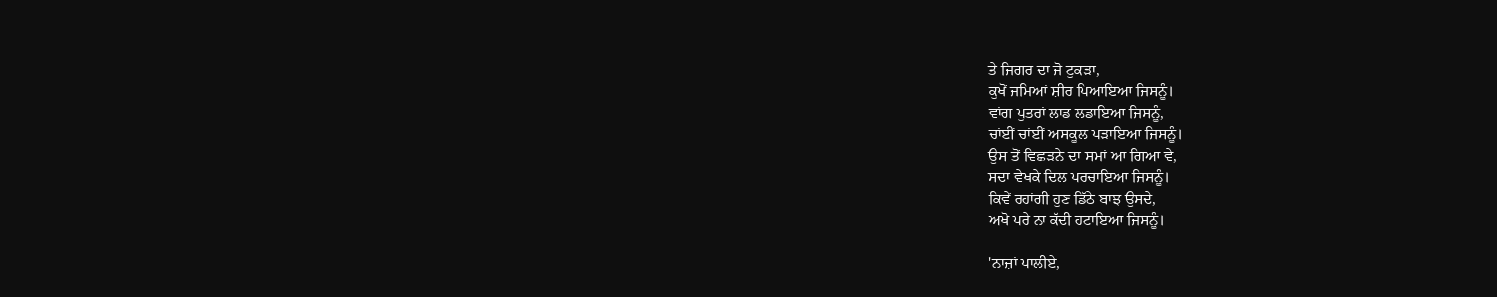ਤੇ ਜਿਗਰ ਦਾ ਜੋ ਟੁਕੜਾ,
ਕੁਖੋਂ ਜਮਿਆਂ ਸ਼ੀਰ ਪਿਆਇਆ ਜਿਸਨੂੰ।
ਵਾਂਗ ਪੁਤਰਾਂ ਲਾਡ ਲਡਾਇਆ ਜਿਸਨੂੰ,
ਚਾਂਈਂ ਚਾਂਈਂ ਅਸਕੂਲ ਪੜਾਇਆ ਜਿਸਨੂੰ।
ਉਸ ਤੋਂ ਵਿਛੜਨੇ ਦਾ ਸਮਾਂ ਆ ਗਿਆ ਵੇ,
ਸਦਾ ਵੇਖਕੇ ਦਿਲ ਪਰਚਾਇਆ ਜਿਸਨੂੰ।
ਕਿਵੇਂ ਰਹਾਂਗੀ ਹੁਣ ਡਿੱਠੇ ਬਾਝ ਉਸਦੇ,
ਅਖੋ ਪਰੇ ਨਾ ਕੱਦੀ ਹਟਾਇਆ ਜਿਸਨੂੰ।

'ਨਾਜ਼ਾਂ ਪਾਲੀਏ,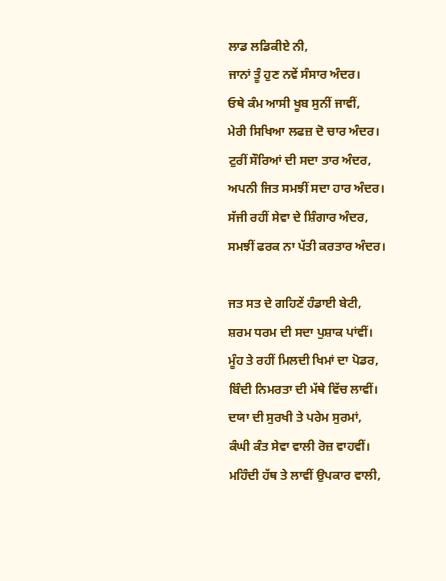ਲਾਡ ਲਡਿਕੀਏ ਨੀ,
ਜਾਨਾਂ ਤੂੰ ਹੁਣ ਨਵੇਂ ਸੰਸਾਰ ਅੰਦਰ।
ਓਥੇ ਕੰਮ ਆਸੀ ਖੂਬ ਸੁਨੀਂ ਜਾਵੀਂ,
ਮੇਰੀ ਸਿਖਿਆ ਲਫਜ਼ ਦੋ ਚਾਰ ਅੰਦਰ।
ਟੁਰੀਂ ਸੌਰਿਆਂ ਦੀ ਸਦਾ ਤਾਰ ਅੰਦਰ,
ਅਪਨੀ ਜਿਤ ਸਮਝੀਂ ਸਦਾ ਹਾਰ ਅੰਦਰ।
ਸੱਜੀ ਰਹੀਂ ਸੇਵਾ ਦੇ ਸ਼ਿੰਗਾਰ ਅੰਦਰ,
ਸਮਝੀਂ ਫਰਕ ਨਾ ਪੱਤੀ ਕਰਤਾਰ ਅੰਦਰ।

ਜਤ ਸਤ ਦੇ ਗਹਿਣੇਂ ਹੰਡਾਈ ਬੇਟੀ,
ਸ਼ਰਮ ਧਰਮ ਦੀ ਸਦਾ ਪੁਸ਼ਾਕ ਪਾਂਵੀਂ।
ਮੂੰਹ ਤੇ ਰਹੀਂ ਮਿਲਦੀ ਖਿਮਾਂ ਦਾ ਪੋਡਰ,
ਬਿੰਦੀ ਨਿਮਰਤਾ ਦੀ ਮੱਥੇ ਵਿੱਚ ਲਾਵੀਂ।
ਦਯਾ ਦੀ ਸੁਰਖੀ ਤੇ ਪਰੇਮ ਸੁਰਮਾਂ,
ਕੰਘੀ ਕੰਤ ਸੇਵਾ ਵਾਲੀ ਰੋਜ਼ ਵਾਹਵੀਂ।
ਮਹਿੰਦੀ ਹੱਥ ਤੇ ਲਾਵੀਂ ਉਪਕਾਰ ਵਾਲੀ,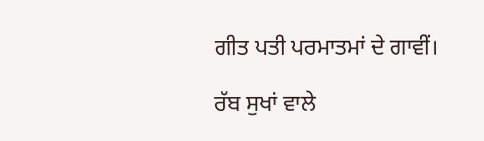ਗੀਤ ਪਤੀ ਪਰਮਾਤਮਾਂ ਦੇ ਗਾਵੀਂ।

ਰੱਬ ਸੁਖਾਂ ਵਾਲੇ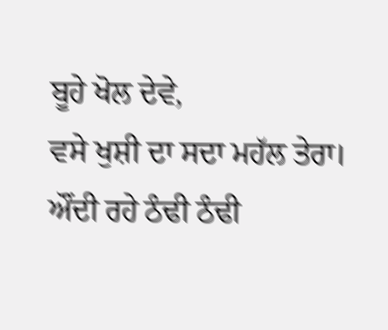ਬੂਹੇ ਖੋਲ ਦੇਵੇ,
ਵਸੇ ਖੁਸ਼ੀ ਦਾ ਸਦਾ ਮਹੱਲ ਤੇਰਾ।
ਔਂਦੀ ਰਹੇ ਠੰਢੀ ਠੰਢੀ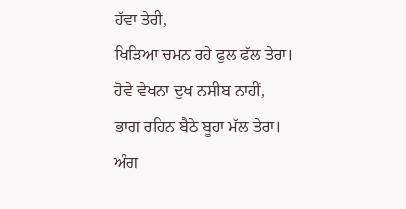ਹੱਵਾ ਤੇਰੀ,
ਖਿੜਿਆ ਚਮਨ ਰਹੇ ਫੁਲ ਫੱਲ ਤੇਰਾ।
ਹੋਵੇ ਵੇਖਨਾ ਦੁਖ ਨਸੀਬ ਨਾਹੀਂ,
ਭਾਗ ਰਹਿਨ ਬੈਠੇ ਬੂਹਾ ਮੱਲ ਤੇਰਾ।
ਅੰਗ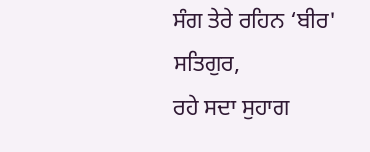ਸੰਗ ਤੇਰੇ ਰਹਿਨ ‘ਬੀਰ' ਸਤਿਗੁਰ,
ਰਹੇ ਸਦਾ ਸੁਹਾਗ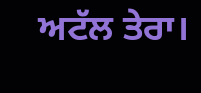ਅਟੱਲ ਤੇਰਾ।